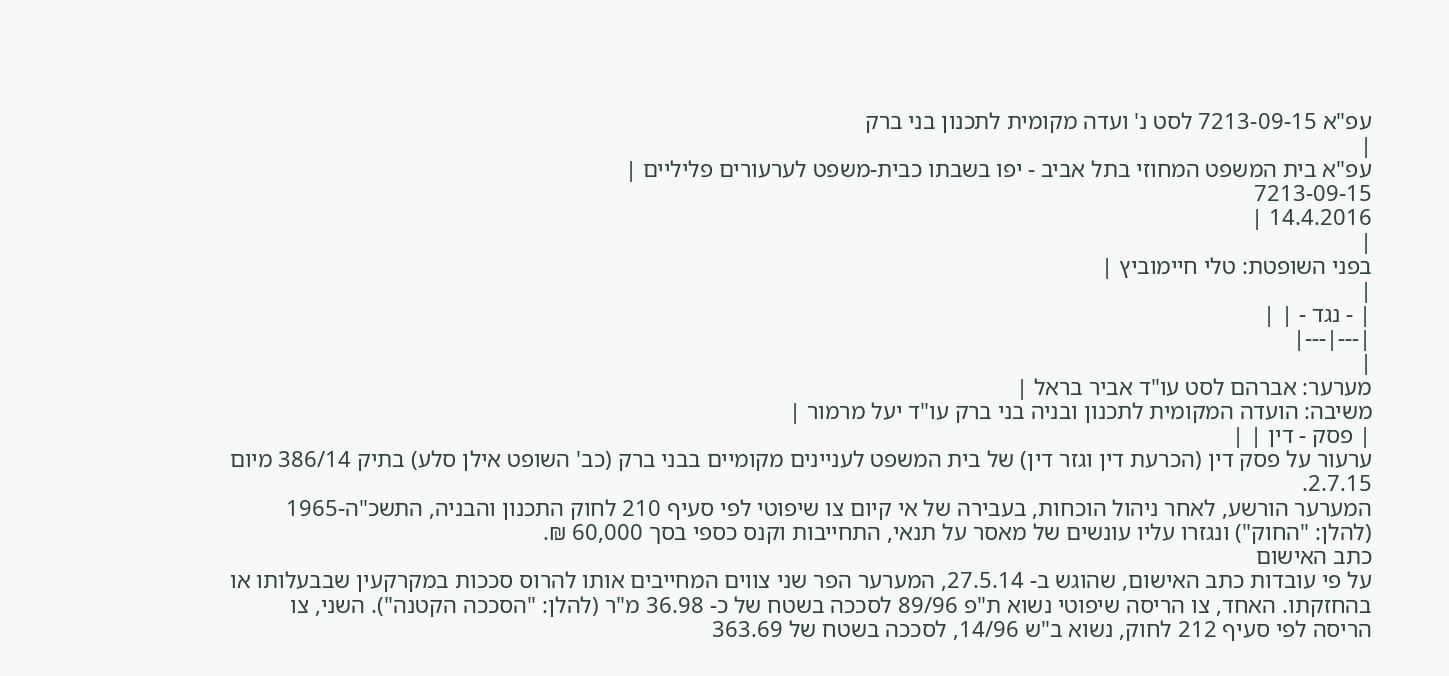עפ"א 7213-09-15 לסט נ' ועדה מקומית לתכנון בני ברק
|
עפ"א בית המשפט המחוזי בתל אביב - יפו בשבתו כבית-משפט לערעורים פליליים |
7213-09-15
14.4.2016 |
|
בפני השופטת: טלי חיימוביץ |
|
| - נגד - | |
|---|---|
|
מערער: אברהם לסט עו"ד אביר בראל |
משיבה: הועדה המקומית לתכנון ובניה בני ברק עו"ד יעל מרמור |
| פסק - דין | |
ערעור על פסק דין (הכרעת דין וגזר דין) של בית המשפט לעניינים מקומיים בבני ברק (כב' השופט אילן סלע) בתיק 386/14 מיום 2.7.15.
המערער הורשע, לאחר ניהול הוכחות, בעבירה של אי קיום צו שיפוטי לפי סעיף 210 לחוק התכנון והבניה, התשכ"ה-1965 (להלן: "החוק") ונגזרו עליו עונשים של מאסר על תנאי, התחייבות וקנס כספי בסך 60,000 ₪.
כתב האישום
על פי עובדות כתב האישום, שהוגש ב- 27.5.14, המערער הפר שני צווים המחייבים אותו להרוס סככות במקרקעין שבבעלותו או בהחזקתו. האחד, צו הריסה שיפוטי נשוא ת"פ 89/96 לסככה בשטח של כ- 36.98 מ"ר (להלן: "הסככה הקטנה"). השני, צו הריסה לפי סעיף 212 לחוק, נשוא ב"ש 14/96, לסככה בשטח של 363.69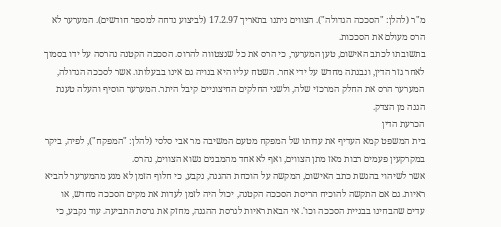מ"ר (להלן: "הסככה הגדולה"). הצווים ניתנו בתאריך 17.2.97 (לביצוע נדחה למספר חודשים). המערער לא הרס מעולם את הסככות.
בתשובתו לכתב האישום, טען המערער, כי הרס את כל שנצטווה להרוס. הסככה הקטנה נהרסה על ידו בסמוך לאחר גזר הדין, ונבנתה מחדש על ידי אחר. השטח עליו היא בנויה גם אינו בבעלותו. אשר לסככה הגדולה, המערער הרס את החלק המרכזי שלה, ולשני החלקים החיצוניים קיבל היתר. המערער הוסיף והעלה טענת הגנה מן הצדק.
הכרעת הדין
בית המשפט קמא העדיף את עדותו של המפקח מטעם המשיבה מר אבי סלסי (להלן: "המפקח"), לפיה, ביקר במקרקעין פעמים רבות מאז מתן הצווים, ואף לא אחד מהמבנים נשוא הצווים, נהרס.
אשר לשיהוי בהגשת כתב האישום, המקשה על הוכחת ההגנה, נקבע, כי חלוף הזמן לא מנע מהמערער להביא ראיות. גם אם התקשה להוכיח הריסת הסככה הקטנה, יכול היה לזמן לעדות את מקים הסככה מחדש, או עדים שהבחינו בבניית הסככה וכו'. אי הבאת ראיות לגרסת ההגנה, מחזק את גרסת התביעה. עוד נקבע, כי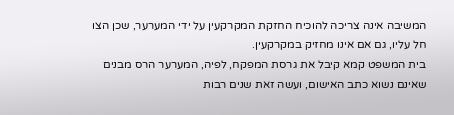המשיבה אינה צריכה להוכיח החזקת המקרקעין על ידי המערער, שכן הצו חל עליו, גם אם אינו מחזיק במקרקעין.
בית המשפט קמא קיבל את גרסת המפקח, לפיה, המערער הרס מבנים שאינם נשוא כתב האישום, ועשה זאת שנים רבות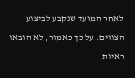לאחר המועד שנקבע לביצוע הצווים. על כך כאמור, לא הובאו ראיות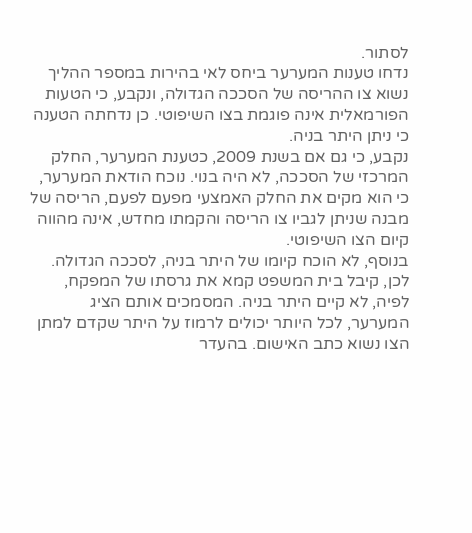לסתור.
נדחו טענות המערער ביחס לאי בהירות במספר ההליך נשוא צו ההריסה של הסככה הגדולה, ונקבע, כי הטעות הפורמאלית אינה פוגמת בצו השיפוטי. כן נדחתה הטענה כי ניתן היתר בניה.
נקבע, כי גם אם בשנת 2009, כטענת המערער, החלק המרכזי של הסככה, לא היה בנוי. נוכח הודאת המערער, כי הוא מקים את החלק האמצעי מפעם לפעם, הריסה של מבנה שניתן לגביו צו הריסה והקמתו מחדש, אינה מהווה קיום הצו השיפוטי.
בנוסף, לא הוכח קיומו של היתר בניה, לסככה הגדולה. לכן, קיבל בית המשפט קמא את גרסתו של המפקח, לפיה, לא קיים היתר בניה. המסמכים אותם הציג המערער, לכל היותר יכולים לרמוז על היתר שקדם למתן הצו נשוא כתב האישום. בהעדר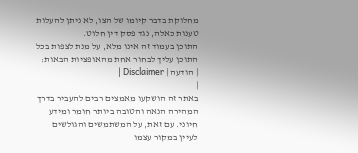מחלוקת בדבר קיומו של הצו, לא ניתן להעלות טענות כאלה, נגד פסק דין חלוט.
התוכן בעמוד זה אינו מלא, על מנת לצפות בכל התוכן עליך לבחור אחת מהאופציות הבאות:
| הודעה | Disclaimer |
|
באתר זה הושקעו מאמצים רבים להעביר בדרך המהירה הנאה והטובה ביותר חומר ומידע חיוני. עם זאת, על המשתמשים והגולשים לעיין במקור עצמו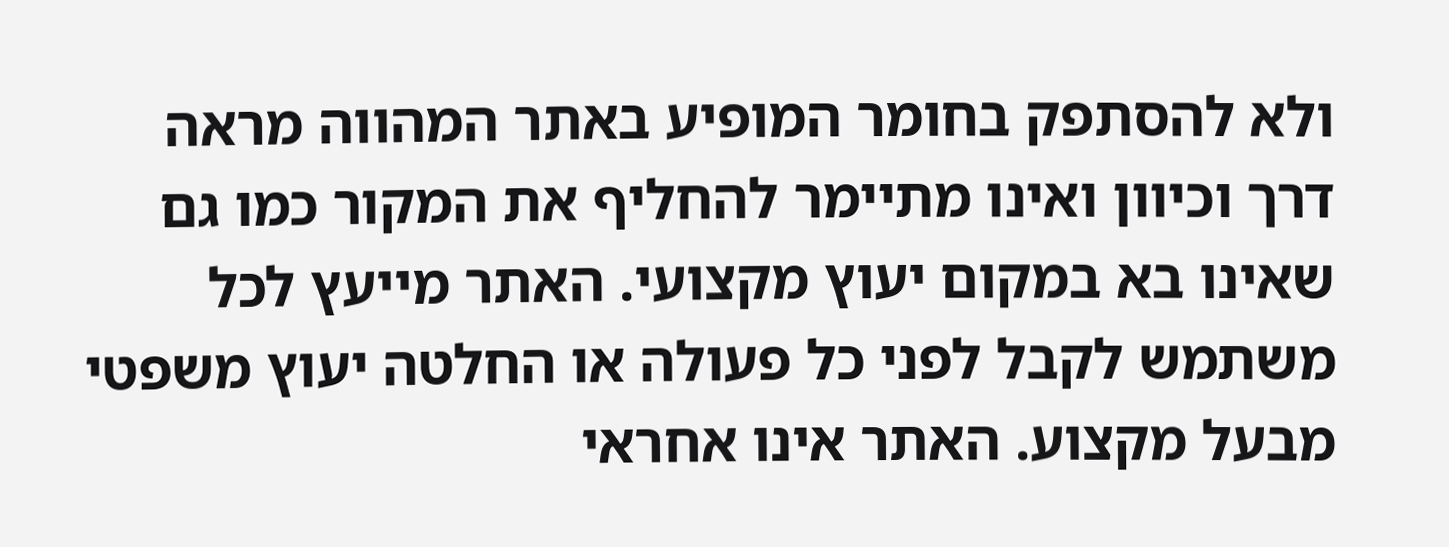ולא להסתפק בחומר המופיע באתר המהווה מראה דרך וכיוון ואינו מתיימר להחליף את המקור כמו גם שאינו בא במקום יעוץ מקצועי. האתר מייעץ לכל משתמש לקבל לפני כל פעולה או החלטה יעוץ משפטי מבעל מקצוע. האתר אינו אחראי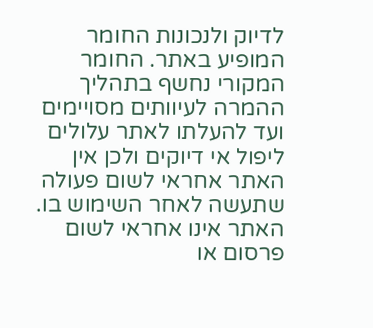לדיוק ולנכונות החומר המופיע באתר. החומר המקורי נחשף בתהליך ההמרה לעיוותים מסויימים ועד להעלתו לאתר עלולים ליפול אי דיוקים ולכן אין האתר אחראי לשום פעולה שתעשה לאחר השימוש בו. האתר אינו אחראי לשום פרסום או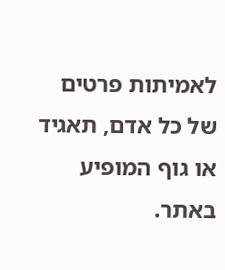לאמיתות פרטים של כל אדם, תאגיד או גוף המופיע באתר.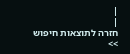|
|
חזרה לתוצאות חיפוש >>